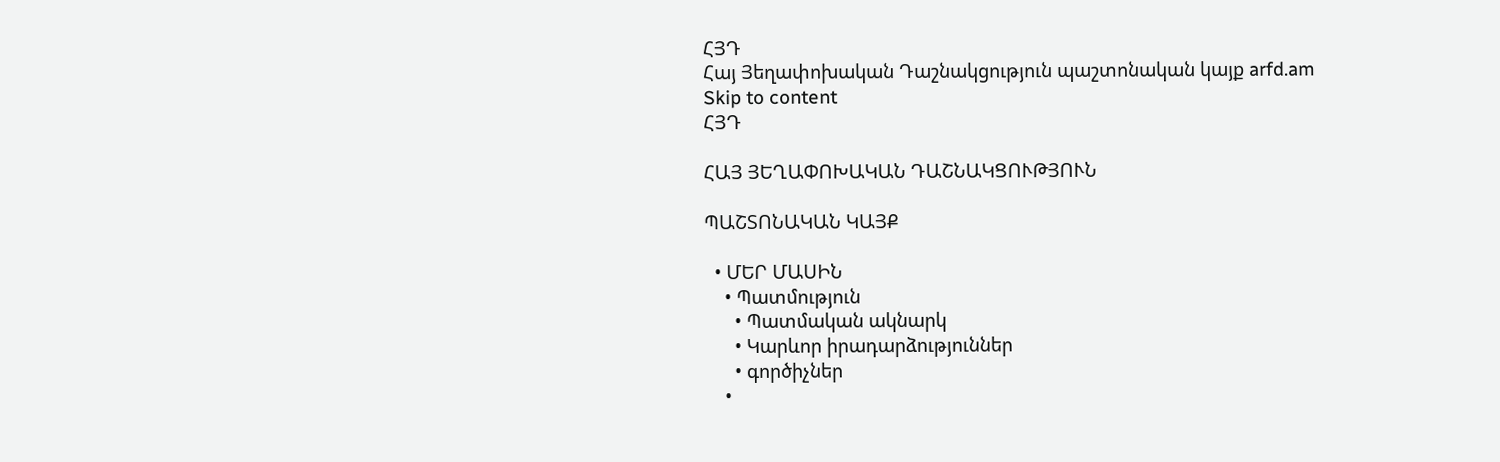ՀՅԴ
Հայ Յեղափոխական Դաշնակցություն պաշտոնական կայք arfd.am
Skip to content
ՀՅԴ

ՀԱՅ ՅԵՂԱՓՈԽԱԿԱՆ ԴԱՇՆԱԿՑՈՒԹՅՈՒՆ

ՊԱՇՏՈՆԱԿԱՆ ԿԱՅՔ

  • ՄԵՐ ՄԱՍԻՆ
    • Պատմություն
      • Պատմական ակնարկ
      • Կարևոր իրադարձություններ
      • գործիչներ
    •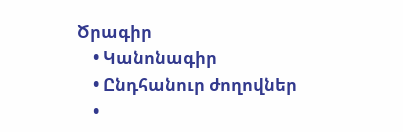Ծրագիր
    • Կանոնագիր
    • Ընդհանուր ժողովներ
    •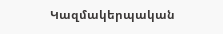Կազմակերպական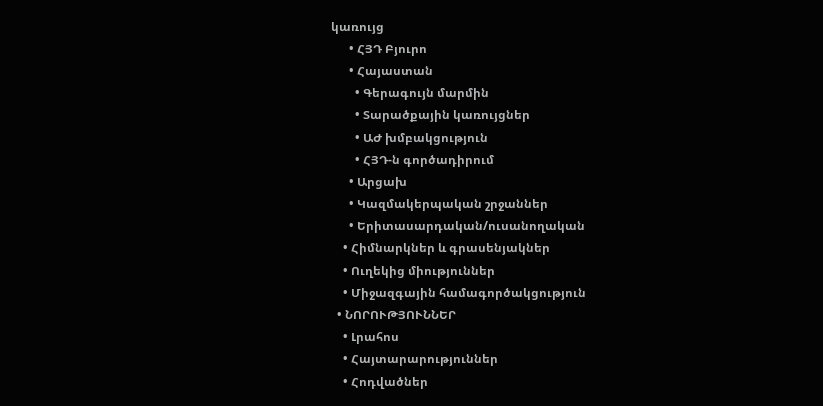կառույց
      • ՀՅԴ Բյուրո
      • Հայաստան
        • Գերագույն մարմին
        • Տարածքային կառույցներ
        • ԱԺ խմբակցություն
        • ՀՅԴ-ն գործադիրում
      • Արցախ
      • Կազմակերպական շրջաններ
      • Երիտասարդական/ուսանողական
    • Հիմնարկներ և գրասենյակներ
    • Ուղեկից միություններ
    • Միջազգային համագործակցություն
  • ՆՈՐՈՒԹՅՈՒՆՆԵՐ
    • Լրահոս
    • Հայտարարություններ
    • Հոդվածներ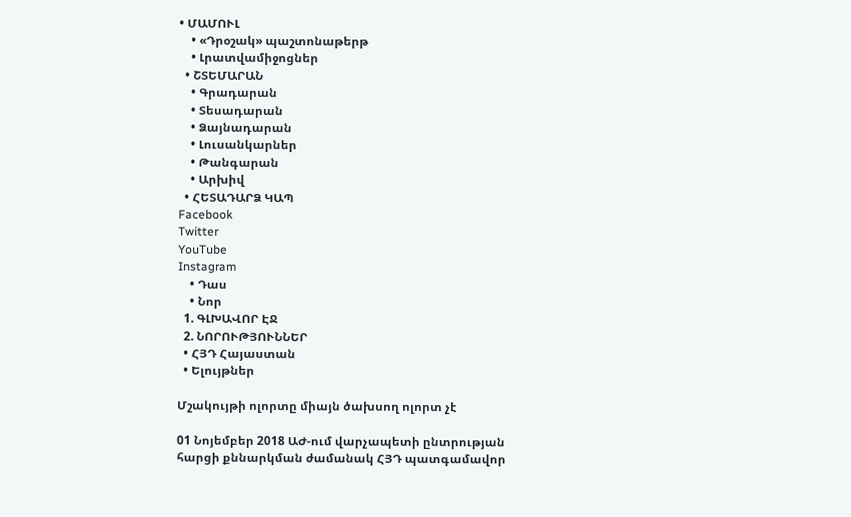• ՄԱՄՈՒԼ
    • «Դրօշակ» պաշտոնաթերթ
    • Լրատվամիջոցներ
  • ՇՏԵՄԱՐԱՆ
    • Գրադարան
    • Տեսադարան
    • Ձայնադարան
    • Լուսանկարներ
    • Թանգարան
    • Արխիվ
  • ՀԵՏԱԴԱՐՁ ԿԱՊ
Facebook
Twitter
YouTube
Instagram
    • Դաս
    • Նոր
  1. ԳԼԽԱՎՈՐ ԷՋ
  2. ՆՈՐՈՒԹՅՈՒՆՆԵՐ
  • ՀՅԴ Հայաստան
  • Ելույթներ

Մշակույթի ոլորտը միայն ծախսող ոլորտ չէ

01 Նոյեմբեր 2018 ԱԺ-ում վարչապետի ընտրության հարցի քննարկման ժամանակ ՀՅԴ պատգամավոր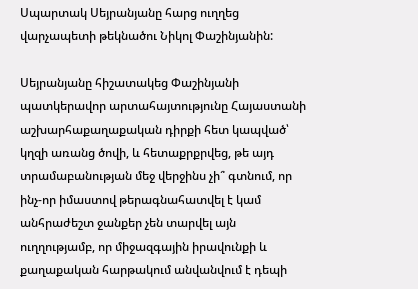Սպարտակ Սեյրանյանը հարց ուղղեց վարչապետի թեկնածու Նիկոլ Փաշինյանին:

Սեյրանյանը հիշատակեց Փաշինյանի պատկերավոր արտահայտությունը Հայաստանի աշխարհաքաղաքական դիրքի հետ կապված՝ կղզի առանց ծովի, և հետաքրքրվեց, թե այդ տրամաբանության մեջ վերջինս չի՞ գտնում, որ ինչ-որ իմաստով թերագնահատվել է կամ անհրաժեշտ ջանքեր չեն տարվել այն ուղղությամբ, որ միջազգային իրավունքի և քաղաքական հարթակում անվանվում է դեպի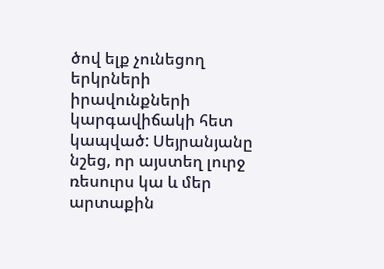ծով ելք չունեցող երկրների իրավունքների կարգավիճակի հետ կապված: Սեյրանյանը նշեց, որ այստեղ լուրջ ռեսուրս կա և մեր արտաքին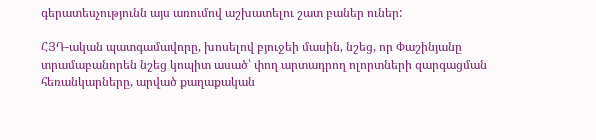գերատեսչությունն այս առումով աշխատելու շատ բաներ ուներ:

ՀՅԴ-ական պատգամավորը, խոսելով բյուջեի մասին, նշեց, որ Փաշինյանը տրամաբանորեն նշեց կոպիտ ասած՝ փող արտադրող ոլորտների զարգացման հեռանկարները, արված քաղաքական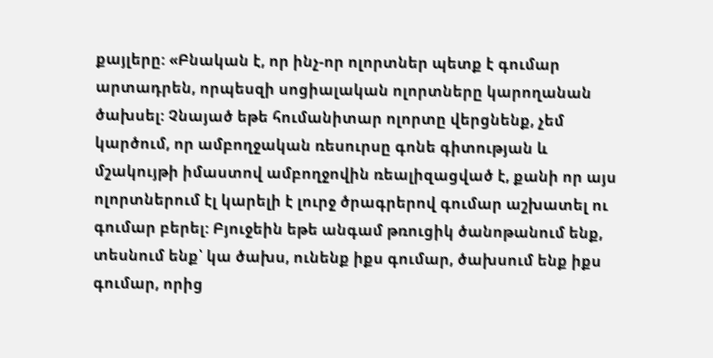քայլերը: «Բնական է, որ ինչ-որ ոլորտներ պետք է գումար արտադրեն, որպեսզի սոցիալական ոլորտները կարողանան ծախսել: Չնայած եթե հումանիտար ոլորտը վերցնենք, չեմ կարծում, որ ամբողջական ռեսուրսը գոնե գիտության և մշակույթի իմաստով ամբողջովին ռեալիզացված է, քանի որ այս ոլորտներում էլ կարելի է լուրջ ծրագրերով գումար աշխատել ու գումար բերել: Բյուջեին եթե անգամ թռուցիկ ծանոթանում ենք, տեսնում ենք՝ կա ծախս, ունենք իքս գումար, ծախսում ենք իքս գումար, որից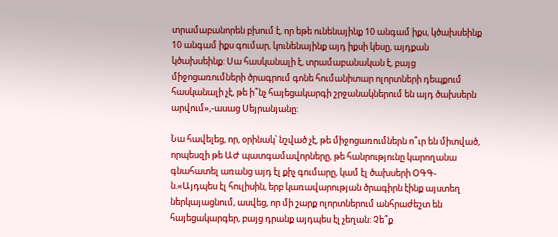տրամաբանորեն բխում է, որ եթե ունենայինք 10 անգամ իքս, կծախսեինք 10 անգամ իքս գումար, կունենայինք այդ իքսի կեսը, այդքան կծախսեինք: Սա հասկանալի է, տրամաբանական է, բայց միջոցառումների ծրագրում գոնե հումանիտար ոլորտների դեպքում հասկանալի չէ, թե ի՞նչ հայեցակարգի շրջանակներում են այդ ծախսերն արվում»,-ասաց Սեյրանյանը:

Նա հավելեց, որ, օրինակ՝ նշված չէ, թե միջոցառումներն ո՞ւր են միտված, որպեսզի թե ԱԺ պատգամավորները, թե հանրությունը կարողանա գնահատել առանց այդ էլ քիչ գումարը, կամ էլ ծախսերի ՕԳԳ-ն.«Այդպես էլ հուլիսին, երբ կառավարության ծրագիրն էինք այստեղ ներկայացնում, ասվեց, որ մի շարք ոլորտներում անհրաժեշտ են հայեցակարգեր, բայց դրանք այդպես էլ չեղան: Չե՞ք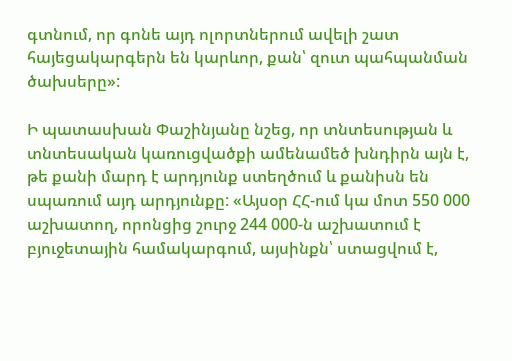գտնում, որ գոնե այդ ոլորտներում ավելի շատ հայեցակարգերն են կարևոր, քան՝ զուտ պահպանման ծախսերը»:

Ի պատասխան Փաշինյանը նշեց, որ տնտեսության և տնտեսական կառուցվածքի ամենամեծ խնդիրն այն է, թե քանի մարդ է արդյունք ստեղծում և քանիսն են սպառում այդ արդյունքը: «Այսօր ՀՀ-ում կա մոտ 550 000 աշխատող, որոնցից շուրջ 244 000-ն աշխատում է բյուջետային համակարգում, այսինքն՝ ստացվում է,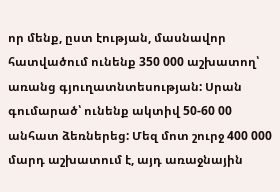որ մենք, ըստ էության, մասնավոր հատվածում ունենք 350 000 աշխատող՝ առանց գյուղատնտեսության: Սրան գումարած՝ ունենք ակտիվ 50-60 00 անհատ ձեռներեց: Մեզ մոտ շուրջ 400 000 մարդ աշխատում է, այդ առաջնային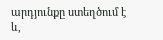արդյունքը ստեղծում է և,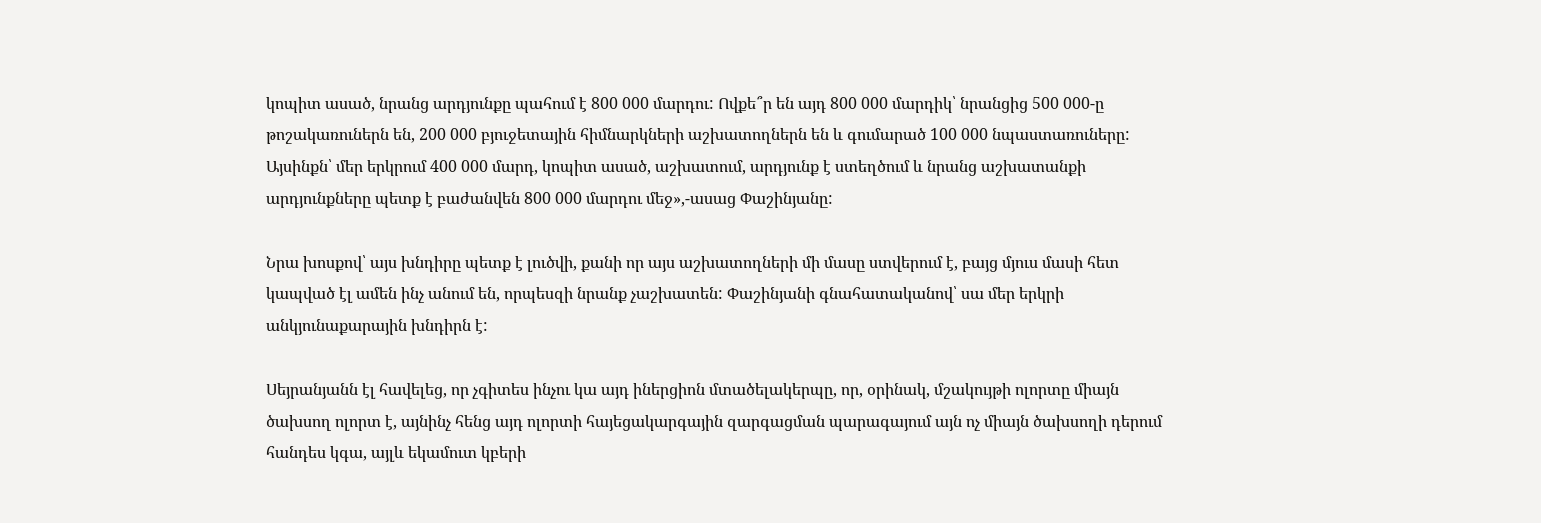կոպիտ ասած, նրանց արդյունքը պահում է 800 000 մարդու: Ովքե՞ր են այդ 800 000 մարդիկ՝ նրանցից 500 000-ը թոշակառուներն են, 200 000 բյուջետային հիմնարկների աշխատողներն են և գումարած 100 000 նպաստառուները: Այսինքն՝ մեր երկրում 400 000 մարդ, կոպիտ ասած, աշխատում, արդյունք է ստեղծում և նրանց աշխատանքի արդյունքները պետք է բաժանվեն 800 000 մարդու մեջ»,-ասաց Փաշինյանը:

Նրա խոսքով՝ այս խնդիրը պետք է լուծվի, քանի որ այս աշխատողների մի մասը ստվերում է, բայց մյուս մասի հետ կապված էլ ամեն ինչ անում են, որպեսզի նրանք չաշխատեն: Փաշինյանի գնահատականով՝ սա մեր երկրի անկյունաքարային խնդիրն է:

Սեյրանյանն էլ հավելեց, որ չգիտես ինչու կա այդ իներցիոն մտածելակերպը, որ, օրինակ, մշակույթի ոլորտը միայն ծախսող ոլորտ է, այնինչ հենց այդ ոլորտի հայեցակարգային զարգացման պարագայում այն ոչ միայն ծախսողի դերում հանդես կգա, այլև եկամուտ կբերի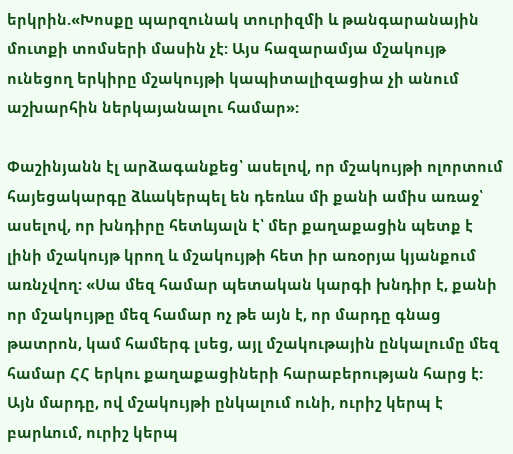երկրին.«Խոսքը պարզունակ տուրիզմի և թանգարանային մուտքի տոմսերի մասին չէ: Այս հազարամյա մշակույթ ունեցող երկիրը մշակույթի կապիտալիզացիա չի անում աշխարհին ներկայանալու համար»:

Փաշինյանն էլ արձագանքեց՝ ասելով, որ մշակույթի ոլորտում հայեցակարգը ձևակերպել են դեռևս մի քանի ամիս առաջ՝ ասելով, որ խնդիրը հետևյալն է՝ մեր քաղաքացին պետք է լինի մշակույթ կրող և մշակույթի հետ իր առօրյա կյանքում առնչվող: «Սա մեզ համար պետական կարգի խնդիր է, քանի որ մշակույթը մեզ համար ոչ թե այն է, որ մարդը գնաց թատրոն, կամ համերգ լսեց, այլ մշակութային ընկալումը մեզ համար ՀՀ երկու քաղաքացիների հարաբերության հարց է: Այն մարդը, ով մշակույթի ընկալում ունի, ուրիշ կերպ է բարևում, ուրիշ կերպ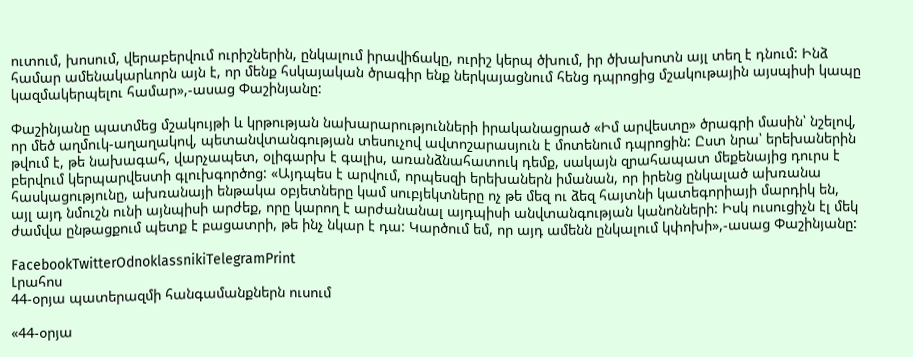ուտում, խոսում, վերաբերվում ուրիշներին, ընկալում իրավիճակը, ուրիշ կերպ ծխում, իր ծխախոտն այլ տեղ է դնում: Ինձ համար ամենակարևորն այն է, որ մենք հսկայական ծրագիր ենք ներկայացնում հենց դպրոցից մշակութային այսպիսի կապը կազմակերպելու համար»,-ասաց Փաշինյանը:

Փաշինյանը պատմեց մշակույթի և կրթության նախարարությունների իրականացրած «Իմ արվեստը» ծրագրի մասին՝ նշելով, որ մեծ աղմուկ-աղաղակով, պետանվտանգության տեսուչով ավտոշարասյուն է մոտենում դպրոցին: Ըստ նրա՝ երեխաներին թվում է, թե նախագահ, վարչապետ, օլիգարխ է գալիս, առանձնահատուկ դեմք, սակայն զրահապատ մեքենայից դուրս է բերվում կերպարվեստի գլուխգործոց: «Այդպես է արվում, որպեսզի երեխաներն իմանան, որ իրենց ընկալած ախռանա հասկացությունը, ախռանայի ենթակա օբյետները կամ սուբյեկտները ոչ թե մեզ ու ձեզ հայտնի կատեգորիայի մարդիկ են, այլ այդ նմուշն ունի այնպիսի արժեք, որը կարող է արժանանալ այդպիսի անվտանգության կանոնների: Իսկ ուսուցիչն էլ մեկ ժամվա ընթացքում պետք է բացատրի, թե ինչ նկար է դա: Կարծում եմ, որ այդ ամենն ընկալում կփոխի»,-ասաց Փաշինյանը:

FacebookTwitterOdnoklassnikiTelegramPrint
Լրահոս
44-օրյա պատերազմի հանգամանքներն ուսում

«44-օրյա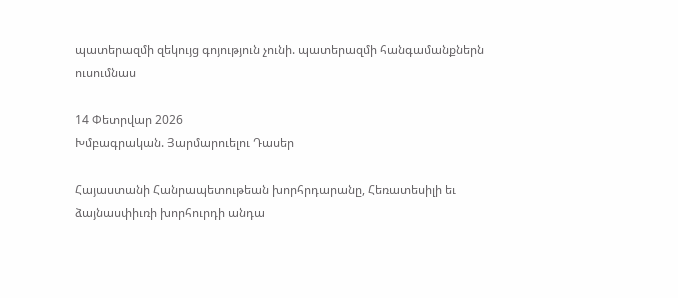պատերազմի զեկույց գոյություն չունի. պատերազմի հանգամանքներն ուսումնաս

14 Փետրվար 2026
Խմբագրական. Յարմարուելու Դասեր

Հայաստանի Հանրապետութեան խորհրդարանը, Հեռատեսիլի եւ ձայնասփիւռի խորհուրդի անդա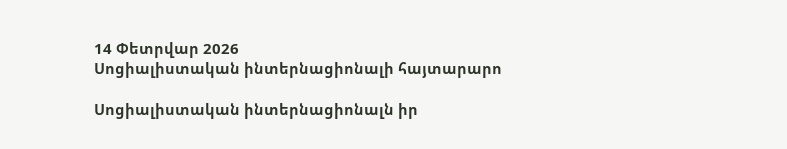14 Փետրվար 2026
Սոցիալիստական ինտերնացիոնալի հայտարարո

Սոցիալիստական ինտերնացիոնալն իր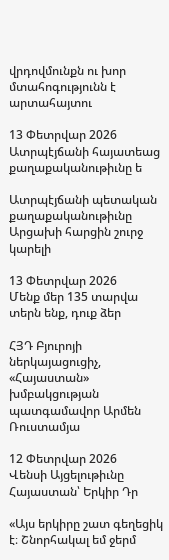վրդովմունքն ու խոր մտահոգությունն է արտահայտու

13 Փետրվար 2026
Ատրպէյճանի հայատեաց քաղաքականութիւնը ե

Ատրպէյճանի պետական քաղաքականութիւնը Արցախի հարցին շուրջ կարելի

13 Փետրվար 2026
Մենք մեր 135 տարվա տերն ենք, դուք ձեր

ՀՅԴ Բյուրոյի ներկայացուցիչ, «Հայաստան» խմբակցության պատգամավոր Արմեն Ռուստամյա

12 Փետրվար 2026
Վենսի Այցելութիւնը Հայաստան՝ Երկիր Դր

«Այս երկիրը շատ գեղեցիկ է։ Շնորհակալ եմ ջերմ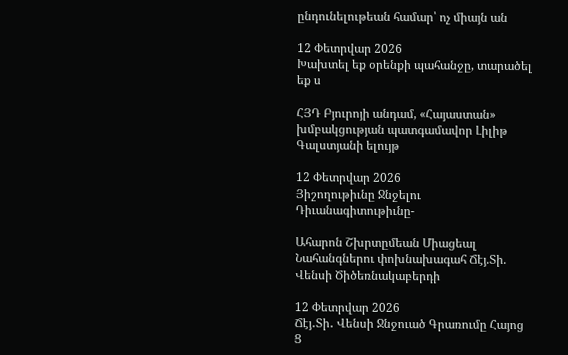ընդունելութեան համար՝ ոչ միայն ան

12 Փետրվար 2026
Խախտել եք օրենքի պահանջը, տարածել եք ս

ՀՅԴ Բյուրոյի անդամ, «Հայաստան» խմբակցության պատգամավոր Լիլիթ Գալստյանի ելույթ

12 Փետրվար 2026
Յիշողութիւնը Ջնջելու Դիւանագիտութիւնը-

Ահարոն Շխրտըմեան Միացեալ Նահանգներու փոխնախագահ Ճէյ.Տի. Վենսի Ծիծեռնակաբերդի

12 Փետրվար 2026
Ճէյ․Տի․ Վենսի Ջնջուած Գրառումը Հայոց Ց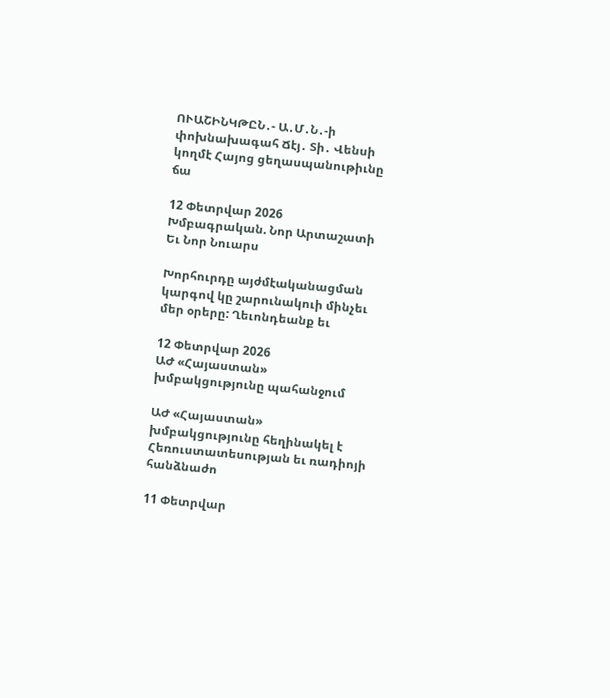ՈՒԱՇԻՆԿԹԸՆ․- Ա․Մ․Ն․-ի փոխնախագահ Ճէյ․ Տի․ Վենսի կողմէ Հայոց ցեղասպանութիւնը ճա

12 Փետրվար 2026
Խմբագրական. Նոր Արտաշատի Եւ Նոր Նուարս

Խորհուրդը այժմէականացման կարգով կը շարունակուի մինչեւ մեր օրերը: Ղեւոնդեանք եւ

12 Փետրվար 2026
ԱԺ «Հայաստան» խմբակցությունը պահանջում

ԱԺ «Հայաստան» խմբակցությունը հեղինակել է Հեռուստատեսության եւ ռադիոյի հանձնաժո

11 Փետրվար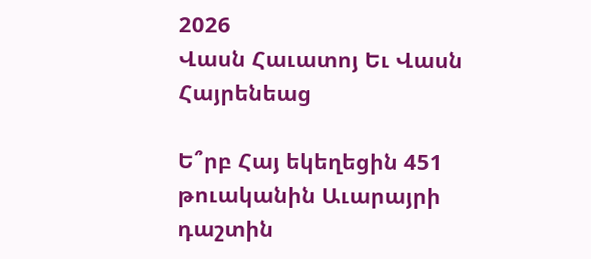2026
Վասն Հաւատոյ Եւ Վասն Հայրենեաց

Ե՞րբ Հայ եկեղեցին 451 թուականին Աւարայրի դաշտին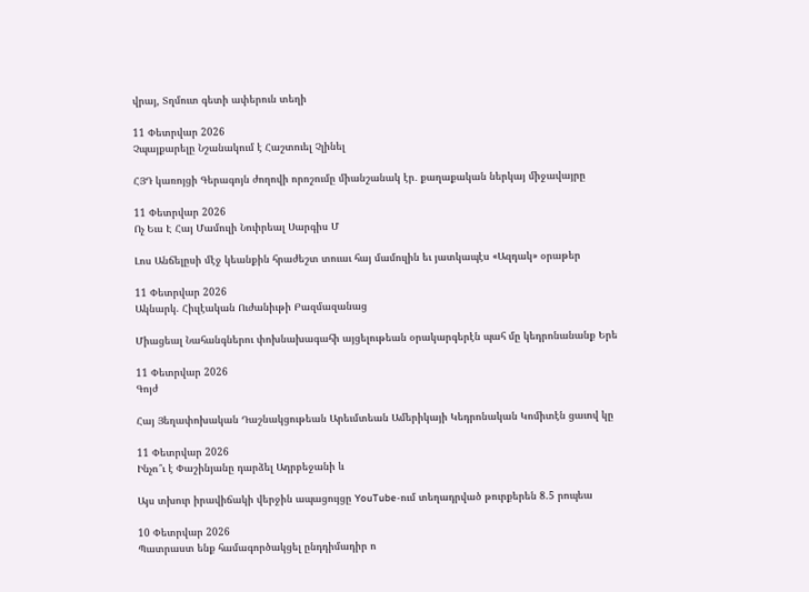վրայ, Տղմուտ գետի ափերուն տեղի

11 Փետրվար 2026
Չպայքարելը Նշանակում է Հաշտուել Չլինել

ՀՅԴ կառոյցի Գերագոյն ժողովի որոշումը միանշանակ էր․ քաղաքական ներկայ միջավայրը

11 Փետրվար 2026
Ոչ Եւս Է Հայ Մամուլի Նուիրեալ Սարգիս Մ

Լոս Անճելըսի մէջ կեանքին հրաժեշտ տուաւ հայ մամուլին եւ յատկապէս «Ազդակ» օրաթեր

11 Փետրվար 2026
Ակնարկ. Հիւլէական Ուժանիւթի Բազմազանաց

Միացեալ Նահանգներու փոխնախագահի այցելութեան օրակարգերէն պահ մը կեդրոնանանք Երե

11 Փետրվար 2026
Գոյժ

Հայ Յեղափոխական Դաշնակցութեան Արեւմտեան Ամերիկայի Կեդրոնական Կոմիտէն ցաւով կը

11 Փետրվար 2026
Ինչո՞ւ է Փաշինյանը դարձել Ադրբեջանի և

Այս տխուր իրավիճակի վերջին ապացույցը YouTube-ում տեղադրված թուրքերեն 8.5 րոպեա

10 Փետրվար 2026
Պատրաստ ենք համագործակցել ընդդիմադիր ո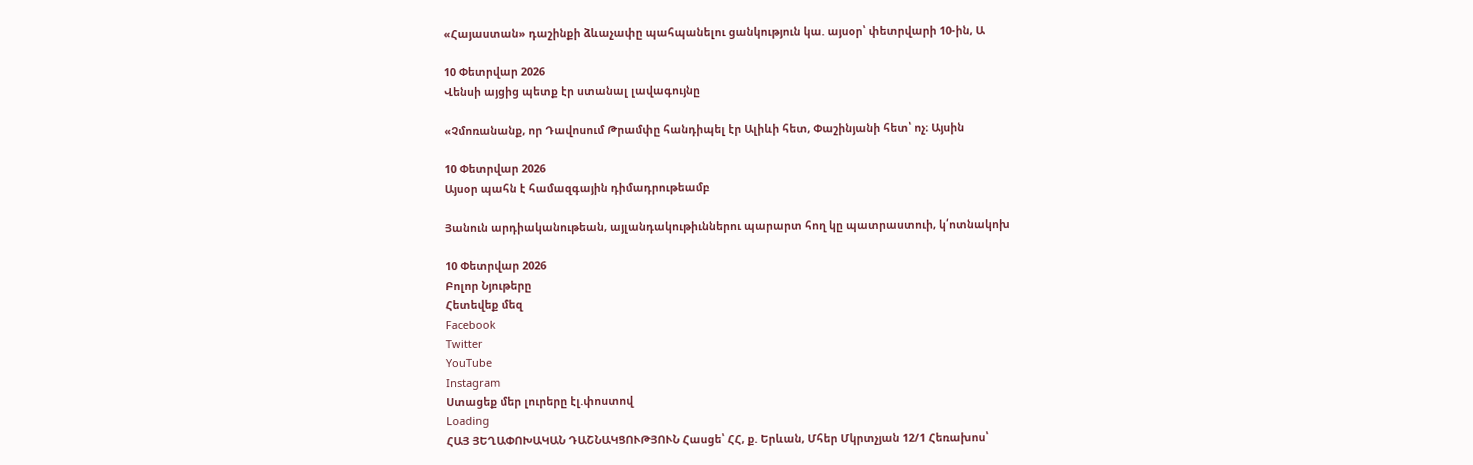«Հայաստան» դաշինքի ձևաչափը պահպանելու ցանկություն կա. այսօր՝ փետրվարի 10-ին, Ա

10 Փետրվար 2026
Վենսի այցից պետք էր ստանալ լավագույնը

«Չմոռանանք, որ Դավոսում Թրամփը հանդիպել էր Ալիևի հետ, Փաշինյանի հետ՝ ոչ։ Այսին

10 Փետրվար 2026
Այսօր պահն է համազգային դիմադրութեամբ

Յանուն արդիականութեան, այլանդակութիւններու պարարտ հող կը պատրաստուի, կ՛ոտնակոխ

10 Փետրվար 2026
Բոլոր Նյութերը
Հետեվեք մեզ
Facebook
Twitter
YouTube
Instagram
Ստացեք մեր լուրերը էլ.փոստով
Loading
ՀԱՅ ՅԵՂԱՓՈԽԱԿԱՆ ԴԱՇՆԱԿՑՈՒԹՅՈՒՆ Հասցե՝ ՀՀ, ք. Երևան, Մհեր Մկրտչյան 12/1 Հեռախոս՝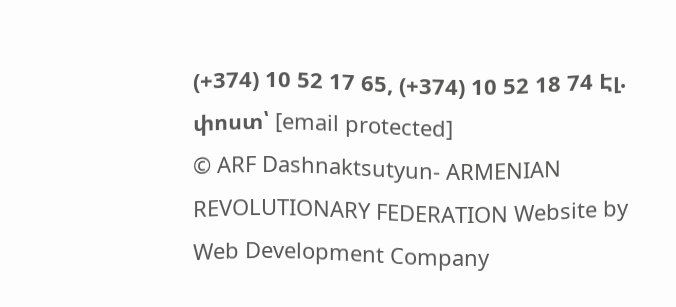(+374) 10 52 17 65, (+374) 10 52 18 74 Էլ. փոստ՝ [email protected]
© ARF Dashnaktsutyun- ARMENIAN REVOLUTIONARY FEDERATION Website by Web Development Company